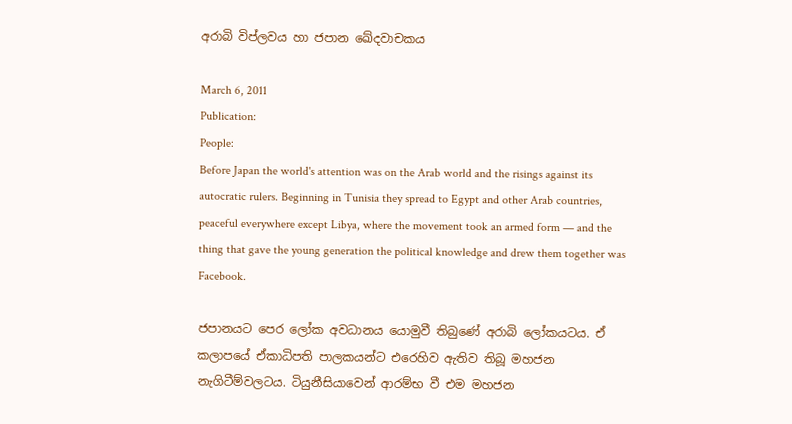අරාබි විප්ලවය හා ජපාන ඛේදවාචකය

March 6, 2011
Publication:
People:
Before Japan the world's attention was on the Arab world and the risings against its autocratic rulers. Beginning in Tunisia they spread to Egypt and other Arab countries, peaceful everywhere except Libya, where the movement took an armed form — and the thing that gave the young generation the political knowledge and drew them together was Facebook.

ජපානයට පෙර ලෝක අවධානය යොමුවී තිබුණේ අරාබි ලෝකයටය. ඒ කලාපයේ ඒකාධිපති පාලකයන්ට එරෙහිව ඇතිව තිබූ මහජන නැගිටීම්වලටය. ටියුනීසියාවෙන් ආරම්භ වී එම මහජන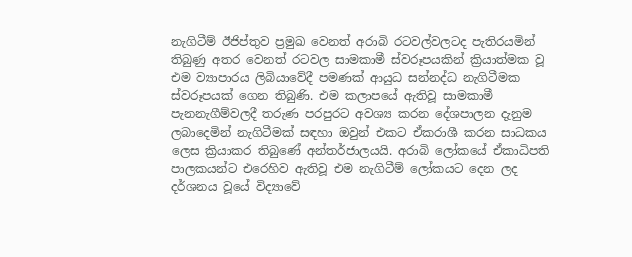නැගිටීම් ඊජිප්තුව ප්‍රමුඛ වෙනත් අරාබි රටවල්වලටද පැතිරයමින් තිබුණු අතර වෙනත් රටවල සාමකාමී ස්වරූපයකින් ක්‍රියාත්මක වූ එම ව්‍යාපාරය ලිබියාවේදී පමණක් ආයුධ සන්නද්ධ නැගිටීමක ස්වරූපයක් ගෙන තිබුණි. එම කලාපයේ ඇතිවූ සාමකාමී පැනනැගීම්වලදී තරුණ පරපුරට අවශ්‍ය කරන දේශපාලන දැනුම ලබාදෙමින් නැගිටීමක් සඳහා ඔවුන් එකට ඒකරාශී කරන සාධකය ලෙස ක්‍රියාකර තිබුණේ අන්තර්ජාලයයි. අරාබි ලෝකයේ ඒකාධිපති පාලකයන්ට එරෙහිව ඇතිවූ එම නැගිටීම් ලෝකයට දෙන ලද දර්ශනය වූයේ විද්‍යාවේ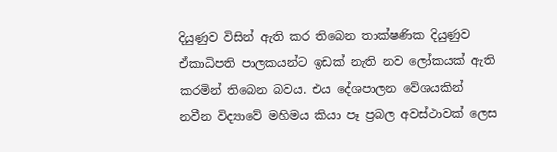දියුණුව විසින් ඇති කර තිබෙන තාක්ෂණික දියුණුව ඒකාධිපති පාලකයන්ට ඉඩක් නැති නව ලෝකයක් ඇති කරමින් තිබෙන බවය. එය දේශපාලන වේශයකින් නවීන විද්‍යාවේ මහිමය කියා පෑ ප්‍රබල අවස්ථාවක් ලෙස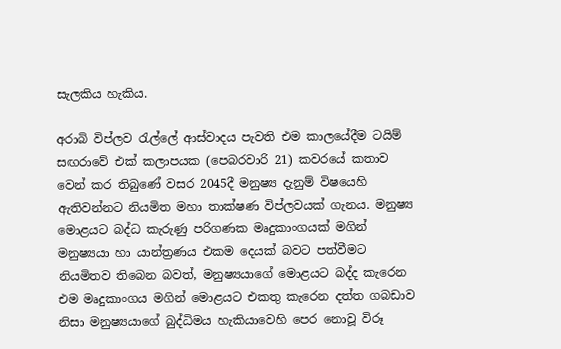සැලකිය හැකිය.

අරාබි විප්ලව රැල්ලේ ආස්වාදය පැවති එම කාලයේදීම ටයිම් සඟරාවේ එක් කලාපයක (පෙබරවාරි 21) කවරයේ කතාව වෙන් කර තිබුණේ වසර 2045දී මනුෂ්‍ය දැනුම් විෂයෙහි ඇතිවන්නට නියමිත මහා තාක්ෂණ විප්ලවයක් ගැනය. මනුෂ්‍ය මොළයට බද්ධ කැරුණු පරිගණක මෘදුකාංගයක් මගින් මනුෂ්‍යයා හා යාන්ත්‍රණය එකම දෙයක් බවට පත්වීමට නියමිතව තිබෙන බවත්, මනුෂ්‍යයාගේ මොළයට බද්ද කැරෙන එම මෘදුකාංගය මගින් මොළයට එකතු කැරෙන දත්ත ගබඩාව නිසා මනුෂ්‍යයාගේ බුද්ධිමය හැකියාවෙහි පෙර නොවූ විරූ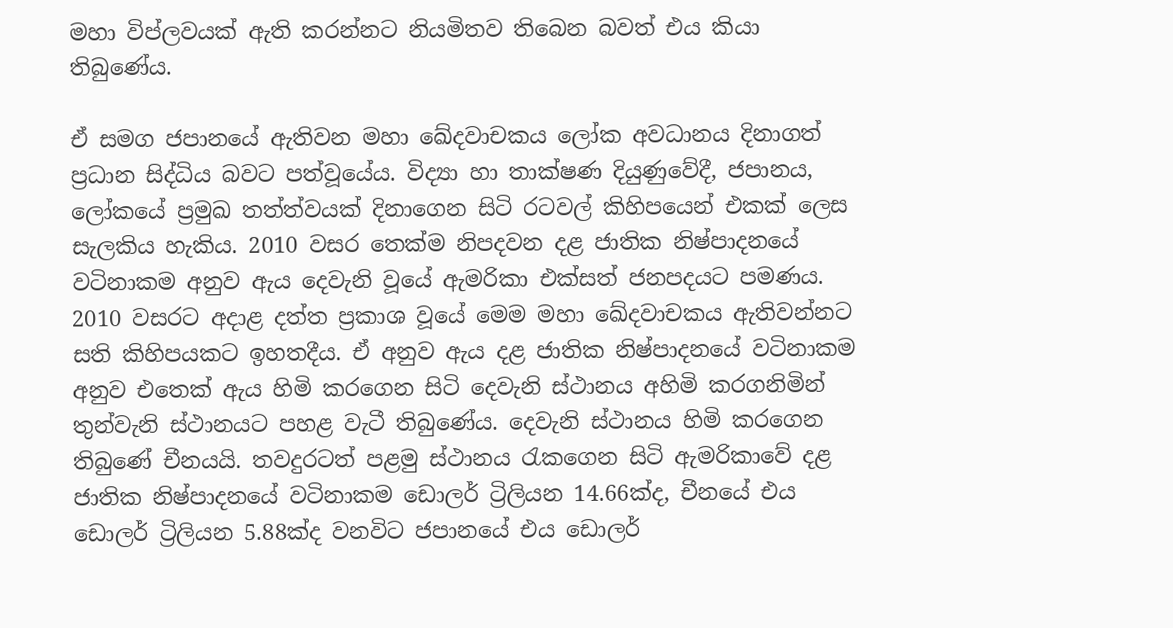මහා විප්ලවයක් ඇති කරන්නට නියමිතව තිබෙන බවත් එය කියා තිබුණේය.

ඒ සමග ජපානයේ ඇතිවන මහා ඛේදවාචකය ලෝක අවධානය දිනාගත් ප්‍රධාන සිද්ධිය බවට පත්වූයේය. විද්‍යා හා තාක්ෂණ දියුණුවේදී, ජපානය, ලෝකයේ ප්‍රමුඛ තත්ත්වයක් දිනාගෙන සිටි රටවල් කිහිපයෙන් එකක් ලෙස සැලකිය හැකිය. 2010 වසර තෙක්ම නිපදවන දළ ජාතික නිෂ්පාදනයේ වටිනාකම අනුව ඇය දෙවැනි වූයේ ඇමරිකා එක්සත් ජනපදයට පමණය. 2010 වසරට අදාළ දත්ත ප්‍රකාශ වූයේ මෙම මහා ඛේදවාචකය ඇතිවන්නට සති කිහිපයකට ඉහතදීය. ඒ අනුව ඇය දළ ජාතික නිෂ්පාදනයේ වටිනාකම අනුව එතෙක් ඇය හිමි කරගෙන සිටි දෙවැනි ස්ථානය අහිමි කරගනිමින් තුන්වැනි ස්ථානයට පහළ වැටී තිබුණේය. දෙවැනි ස්ථානය හිමි කරගෙන තිබුණේ චීනයයි. තවදුරටත් පළමු ස්ථානය රැකගෙන සිටි ඇමරිකාවේ දළ ජාතික නිෂ්පාදනයේ වටිනාකම ඩොලර් ට්‍රිලියන 14.66ක්ද, චීනයේ එය ඩොලර් ට්‍රිලියන 5.88ක්ද වනවිට ජපානයේ එය ඩොලර්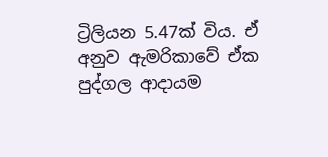ට්‍රිලියන 5.47ක් විය. ඒ අනුව ඇමරිකාවේ ඒක පුද්ගල ආදායම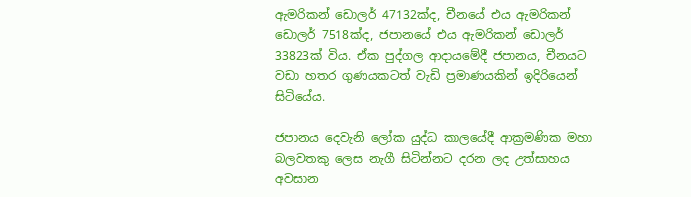ඇමරිකන් ඩොලර් 47132ක්ද, චීනයේ එය ඇමරිකන් ඩොලර් 7518ක්ද, ජපානයේ එය ඇමරිකන් ඩොලර් 33823ක් විය. ඒක පුද්ගල ආදායමේදී ජපානය, චීනයට වඩා හතර ගුණයකටත් වැඩි ප්‍රමාණයකින් ඉදිරියෙන් සිටියේය.

ජපානය දෙවැනි ලෝක යුද්ධ කාලයේදී ආක්‍රමණික මහා බලවතකු ලෙස නැගී සිටින්නට දරන ලද උත්සාහය අවසාන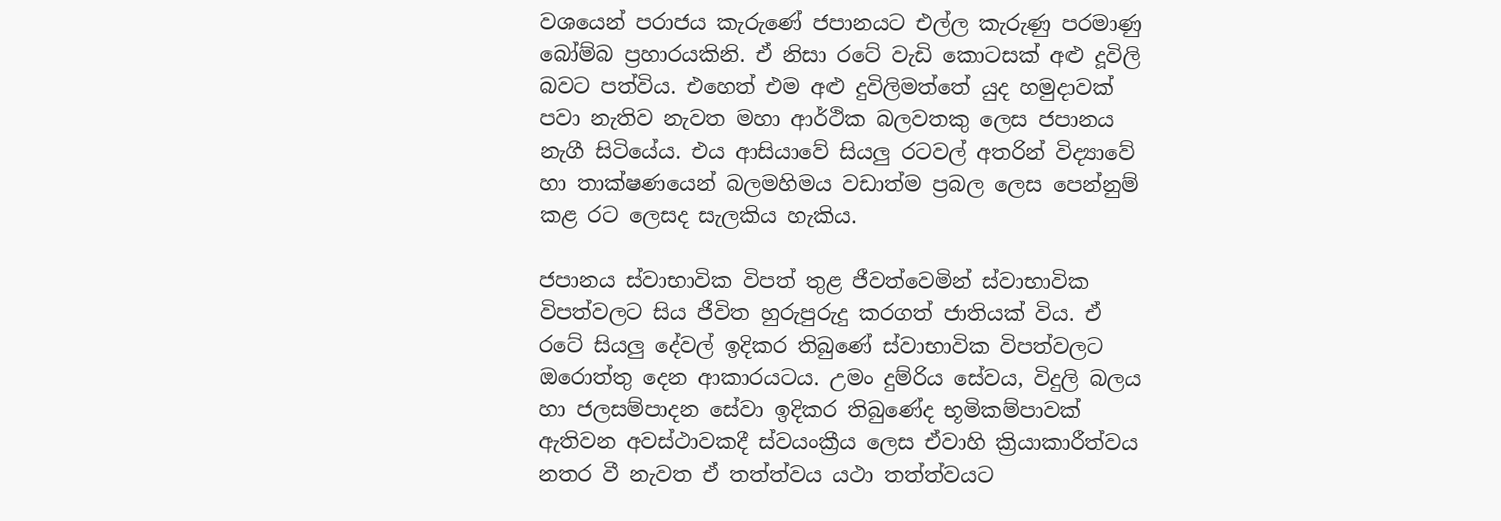වශයෙන් පරාජය කැරුණේ ජපානයට එල්ල කැරුණු පරමාණු බෝම්බ ප්‍රහාරයකිනි. ඒ නිසා රටේ වැඩි කොටසක් අළු දූවිලි බවට පත්විය. එහෙත් එම අළු දුවිලිමත්තේ යුද හමුදාවක් පවා නැතිව නැවත මහා ආර්ථික බලවතකු ලෙස ජපානය නැගී සිටියේය. එය ආසියාවේ සියලු රටවල් අතරින් විද්‍යාවේ හා තාක්ෂණයෙන් බලමහිමය වඩාත්ම ප්‍රබල ලෙස පෙන්නුම් කළ රට ලෙසද සැලකිය හැකිය.

ජපානය ස්වාභාවික විපත් තුළ ජීවත්වෙමින් ස්වාභාවික විපත්වලට සිය ජීවිත හුරුපුරුදු කරගත් ජාතියක් විය. ඒ රටේ සියලු දේවල් ඉදිකර තිබුණේ ස්වාභාවික විපත්වලට ඔරොත්තු දෙන ආකාරයටය. උමං දුම්රිය සේවය, විදුලි බලය හා ජලසම්පාදන සේවා ඉදිකර තිබුණේද භූමිකම්පාවක් ඇතිවන අවස්ථාවකදී ස්වයංක්‍රීය ලෙස ඒවාහි ක්‍රියාකාරීත්වය නතර වී නැවත ඒ තත්ත්වය යථා තත්ත්වයට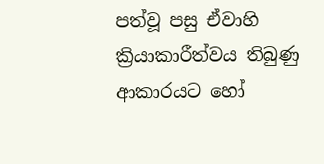පත්වූ පසු ඒවාහි ක්‍රියාකාරීත්වය තිබුණු ආකාරයට හෝ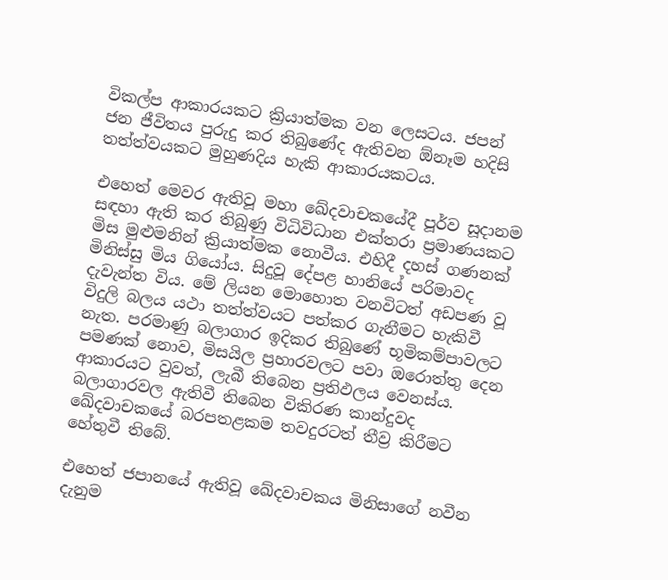විකල්ප ආකාරයකට ක්‍රියාත්මක වන ලෙසටය. ජපන් ජන ජීවිතය පුරුදු කර තිබුණේද ඇතිවන ඕනෑම හදිසි තත්ත්වයකට මුහුණදිය හැකි ආකාරයකටය.

එහෙත් මෙවර ඇතිවූ මහා ඛේදවාචකයේදී පූර්ව සූදානම සඳහා ඇති කර තිබුණු විධිවිධාන එක්තරා ප්‍රමාණයකට මිස මුළුමනින් ක්‍රියාත්මක නොවීය. එහිදී දහස් ගණනක් මිනිස්සු මිය ගියෝය. සිදුවූ දේපළ හානියේ පරිමාවද දැවැන්ත විය. මේ ලියන මොහොත වනවිටත් අඩපණ වූ විදුලි බලය යථා තත්ත්වයට පත්කර ගැනීමට හැකිවී නැත. පරමාණු බලාගාර ඉදිකර තිබුණේ භූමිකම්පාවලට පමණක් නොව, මිසයිල ප්‍රහාරවලට පවා ඔරොත්තු දෙන ආකාරයට වුවත්, ලැබී තිබෙන ප්‍රතිඵලය වෙනස්ය. බලාගාරවල ඇතිවී තිබෙන විකිරණ කාන්දුවද ඛේදවාචකයේ බරපතළකම තවදුරටත් තීව්‍ර කිරීමට හේතුවී තිබේ.

එහෙත් ජපානයේ ඇතිවූ ඛේදවාචකය මිනිසාගේ නවීන දැනුම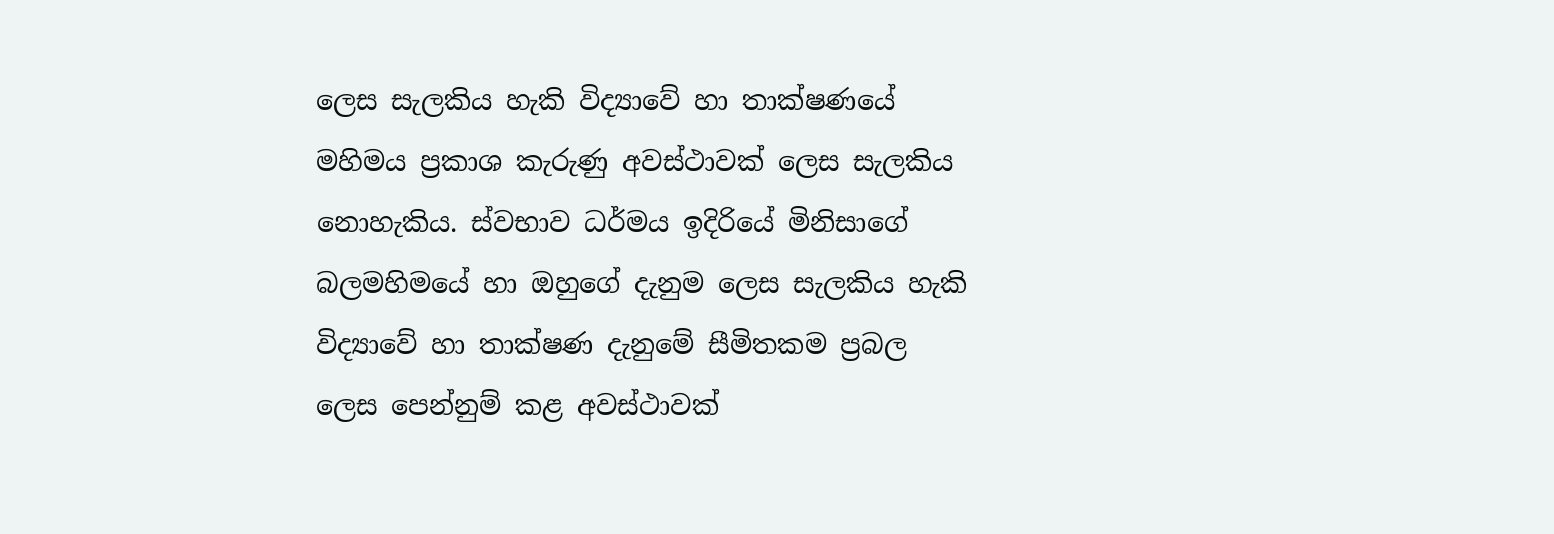ලෙස සැලකිය හැකි විද්‍යාවේ හා තාක්ෂණයේ මහිමය ප්‍රකාශ කැරුණු අවස්ථාවක් ලෙස සැලකිය නොහැකිය. ස්වභාව ධර්මය ඉදිරියේ මිනිසාගේ බලමහිමයේ හා ඔහුගේ දැනුම ලෙස සැලකිය හැකි විද්‍යාවේ හා තාක්ෂණ දැනුමේ සීමිතකම ප්‍රබල ලෙස පෙන්නුම් කළ අවස්ථාවක්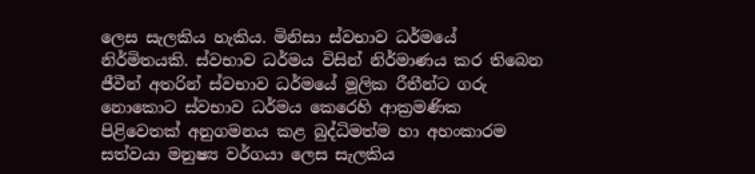ලෙස සැලකිය හැකිය. මිනිසා ස්වභාව ධර්මයේ නිර්මිතයකි. ස්වභාව ධර්මය විසින් නිර්මාණය කර තිබෙන ජීවීන් අතරින් ස්වභාව ධර්මයේ මූලික රීතීන්ට ගරු නොකොට ස්වභාව ධර්මය කෙරෙහි ආක්‍රමණික පිළිවෙතක් අනුගමනය කළ බුද්ධිමත්ම හා අහංකාරම සත්වයා මනුෂ්‍ය වර්ගයා ලෙස සැලකිය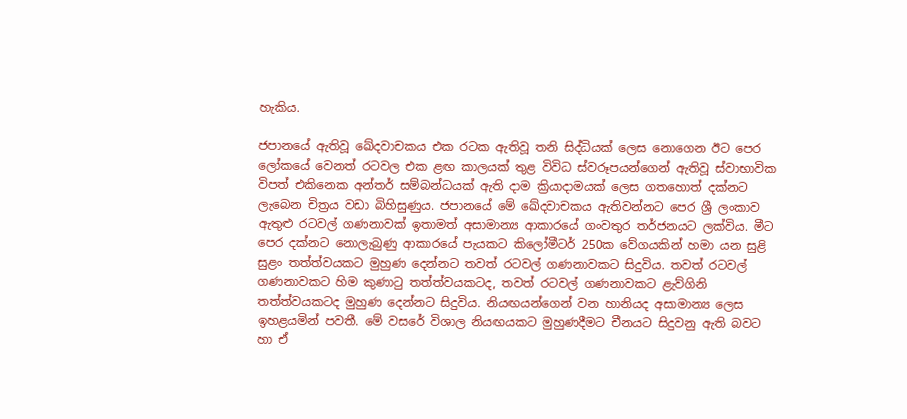හැකිය.

ජපානයේ ඇතිවූ ඛේදවාචකය එක රටක ඇතිවූ තනි සිද්ධියක් ලෙස නොගෙන ඊට පෙර ලෝකයේ වෙනත් රටවල එක ළඟ කාලයක් තුළ විවිධ ස්වරූපයන්ගෙන් ඇතිවූ ස්වාභාවික විපත් එකිනෙක අන්තර් සම්බන්ධයක් ඇති දාම ක්‍රියාදාමයක් ලෙස ගතහොත් දක්නට ලැබෙන චිත්‍රය වඩා බිහිසුණුය. ජපානයේ මේ ඛේදවාචකය ඇතිවන්නට පෙර ශ්‍රී ලංකාව ඇතුළු රටවල් ගණනාවක් ඉතාමත් අසාමාන්‍ය ආකාරයේ ගංවතුර තර්ජනයට ලක්විය. මීට පෙර දක්නට නොලැබුණු ආකාරයේ පැයකට කිලෝමීටර් 250ක වේගයකින් හමා යන සුළි සුළං තත්ත්වයකට මුහුණ දෙන්නට තවත් රටවල් ගණනාවකට සිදුවිය. තවත් රටවල් ගණනාවකට හිම කුණාටු තත්ත්වයකටද, තවත් රටවල් ගණනාවකට ළැව්ගිනි තත්ත්වයකටද මුහුණ දෙන්නට සිදුවිය. නියඟයන්ගෙන් වන හානියද අසාමාන්‍ය ලෙස ඉහළයමින් පවතී. මේ වසරේ විශාල නියඟයකට මුහුණදීමට චීනයට සිදුවනු ඇති බවට හා ඒ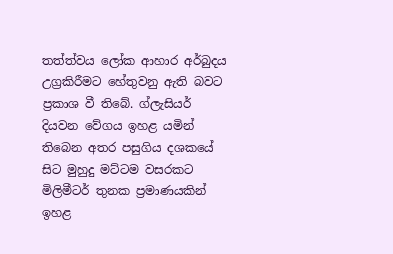තත්ත්වය ලෝක ආහාර අර්බුදය උග්‍රකිරීමට හේතුවනු ඇති බවට ප්‍රකාශ වී තිබේ. ග්ලැසියර් දියවන වේගය ඉහළ යමින් තිබෙන අතර පසුගිය දශකයේ සිට මුහුදු මට්ටම වසරකට මිලිමීටර් තුනක ප්‍රමාණයකින් ඉහළ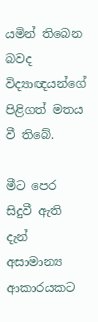යමින් තිබෙන බවද විද්‍යාඥයන්ගේ පිළිගත් මතය වී තිබේ.

මීට පෙර සිදුවී ඇති දැන් අසාමාන්‍ය ආකාරයකට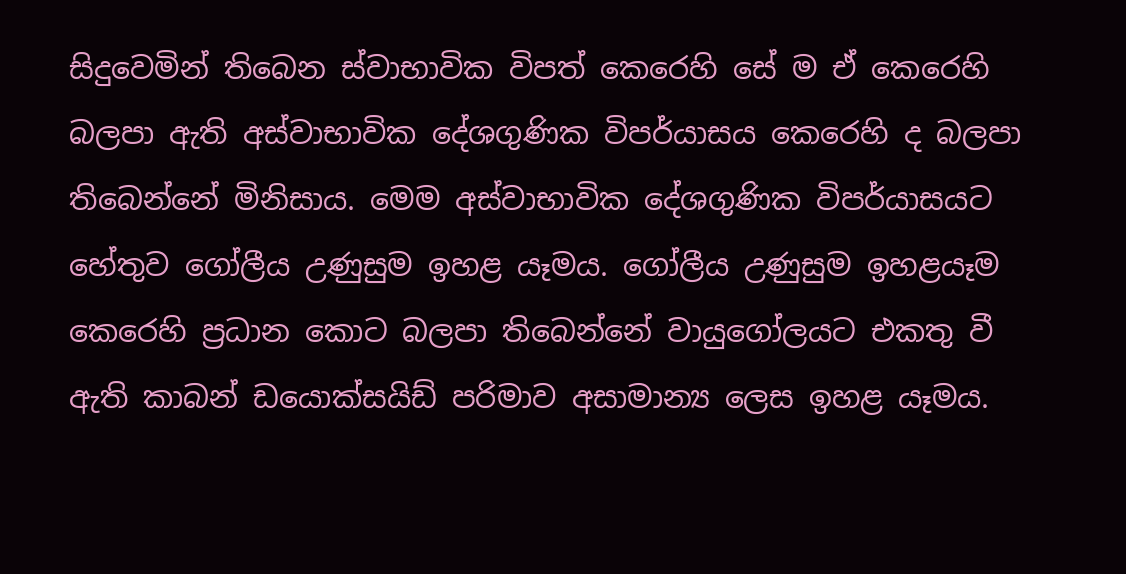සිදුවෙමින් තිබෙන ස්වාභාවික විපත් කෙරෙහි සේ ම ඒ කෙරෙහි බලපා ඇති අස්වාභාවික දේශගුණික විපර්යාසය කෙරෙහි ද බලපා තිබෙන්නේ මිනිසාය. මෙම අස්වාභාවික දේශගුණික විපර්යාසයට හේතුව ගෝලීය උණුසුම ඉහළ යෑමය. ගෝලීය උණුසුම ඉහළයෑම කෙරෙහි ප්‍රධාන කොට බලපා තිබෙන්නේ වායුගෝලයට එකතු වී ඇති කාබන් ඩයොක්සයිඩ් පරිමාව අසාමාන්‍ය ලෙස ඉහළ යෑමය.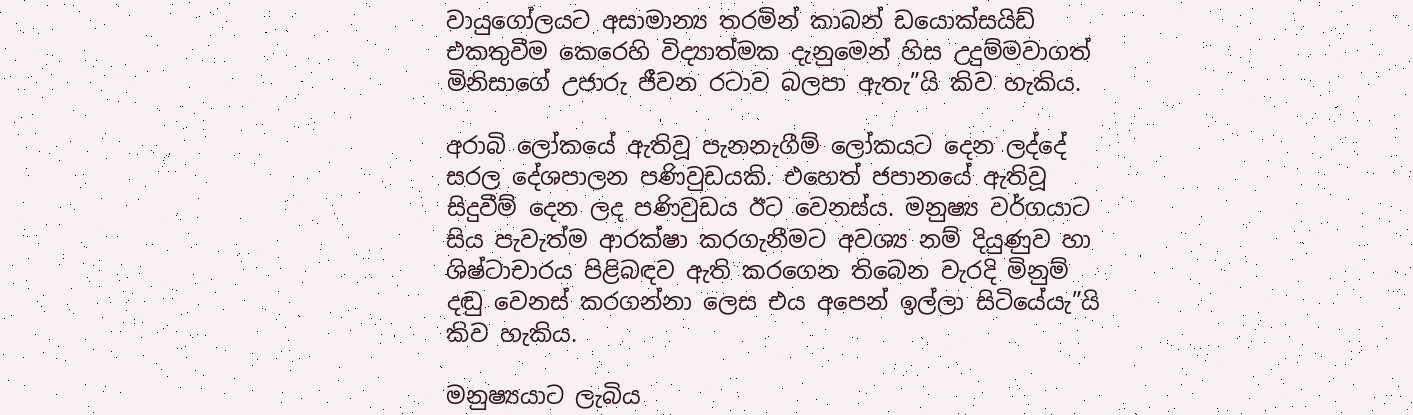වායුගෝලයට අසාමාන්‍ය තරමින් කාබන් ඩයොක්සයිඩ් එකතුවීම කෙරෙහි විද්‍යාත්මක දැනුමෙන් හිස උදුම්මවාගත් මිනිසාගේ උජාරු ජීවන රටාව බලපා ඇතැ”යි කිව හැකිය.

අරාබි ලෝකයේ ඇතිවූ පැනනැගීම් ලෝකයට දෙන ලද්දේ සරල දේශපාලන පණිවුඩයකි. එහෙත් ජපානයේ ඇතිවූ සිදුවීම් දෙන ලද පණිවුඩය ඊට වෙනස්ය. මනුෂ්‍ය වර්ගයාට සිය පැවැත්ම ආරක්ෂා කරගැනීමට අවශ්‍ය නම් දියුණුව හා ශිෂ්ටාචාරය පිළිබඳව ඇති කරගෙන තිබෙන වැරදි මිනුම් දඬු වෙනස් කරගන්නා ලෙස එය අපෙන් ඉල්ලා සිටියේයැ”යි කිව හැකිය.

මනුෂ්‍යයාට ලැබිය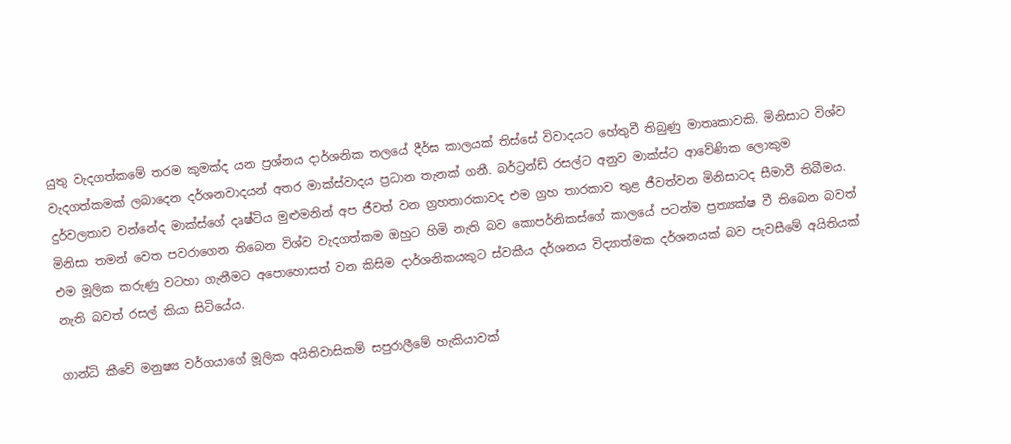යුතු වැදගත්කමේ තරම කුමක්ද යන ප්‍රශ්නය දාර්ශනික තලයේ දීර්ඝ කාලයක් තිස්සේ විවාදයට හේතුවී තිබුණු මාතෘකාවකි. මිනිසාට විශ්ව වැදගත්කමක් ලබාදෙන දර්ශනවාදයන් අතර මාක්ස්වාදය ප්‍රධාන තැනක් ගනී. බර්ට්‍රන්ඩ් රසල්ට අනුව මාක්ස්ට ආවේණික ලොකුම දුර්වලතාව වන්නේද මාක්ස්ගේ දෘෂ්ටිය මුළුමනින් අප ජීවත් වන ග්‍රහතාරකාවද එම ග්‍රහ තාරකාව තුළ ජීවත්වන මිනිසාටද සීමාවී තිබීමය. මිනිසා තමන් වෙත පවරාගෙන තිබෙන විශ්ව වැදගත්කම ඔහුට හිමි නැති බව කොපර්නිකස්ගේ කාලයේ පටන්ම ප්‍රත්‍යක්ෂ වී තිබෙන බවත් එම මූලික කරුණු වටහා ගැනීමට අපොහොසත් වන කිසිම දාර්ශනිකයකුට ස්වකීය දර්ශනය විද්‍යාත්මක දර්ශනයක් බව පැවසීමේ අයිතියක් නැති බවත් රසල් කියා සිටියේය.

ගාන්ධි කීවේ මනුෂ්‍ය වර්ගයාගේ මූලික අයිතිවාසිකම් සපුරාලීමේ හැකියාවක්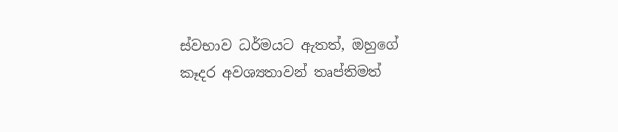ස්වභාව ධර්මයට ඇතත්, ඔහුගේ කෑදර අවශ්‍යතාවන් තෘප්තිමත්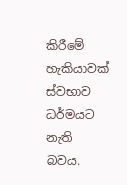කිරීමේ හැකියාවක් ස්වභාව ධර්මයට නැති බවය.